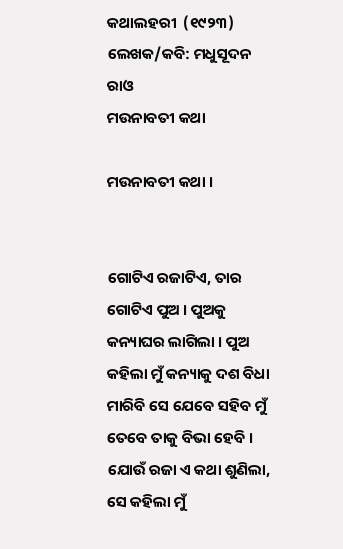କଥାଲହରୀ  (୧୯୨୩)  ଲେଖକ/କବି: ମଧୁସୂଦନ ରାଓ
ମଉନାବତୀ କଥା

ମଉନାବତୀ କଥା ।


ଗୋଟିଏ ରଜାଟିଏ, ତାର ଗୋଟିଏ ପୁଅ । ପୁଅକୁ କନ୍ୟାଘର ଲାଗିଲା । ପୁଅ କହିଲା ମୁଁ କନ୍ୟାକୁ ଦଶ ବିଧା ମାରିବି ସେ ଯେବେ ସହିବ ମୁଁ ତେବେ ତାକୁ ବିଭା ହେବି । ଯୋଉଁ ରଜା ଏ କଥା ଶୁଣିଲା, ସେ କହିଲା ମୁଁ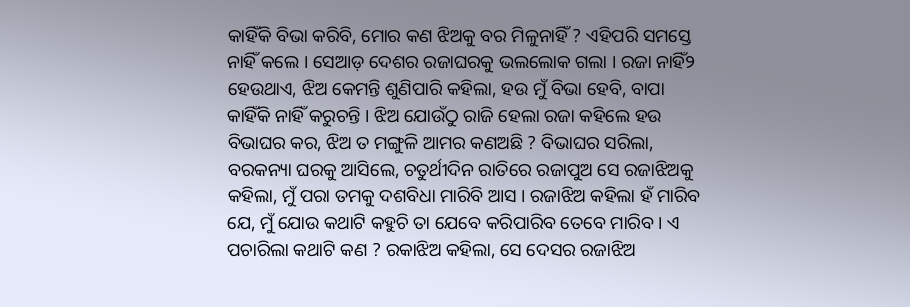କାହିଁକି ବିଭା କରିବି, ମୋର କଣ ଝିଅକୁ ବର ମିଳୁନାହିଁ ? ଏହିପରି ସମସ୍ତେ ନାହିଁ କଲେ । ସେଆଡ଼ ଦେଶର ରଜାଘରକୁ ଭଲଲୋକ ଗଲା । ରଜା ନାହିଁ୨ ହେଉଥାଏ, ଝିଅ କେମନ୍ତି ଶୁଣିପାରି କହିଲା, ହଉ ମୁଁ ବିଭା ହେବି, ବାପା କାହିଁକି ନାହିଁ କରୁଚନ୍ତି । ଝିଅ ଯୋଉଁଠୁ ରାଜି ହେଲା ରଜା କହିଲେ ହଉ ବିଭାଘର କର, ଝିଅ ତ ମଙ୍ଗୁଳି ଆମର କଣଅଛି ? ବିଭାଘର ସରିଲା, ବରକନ୍ୟା ଘରକୁ ଆସିଲେ, ଚତୁର୍ଥୀଦିନ ରାତିରେ ରଜାପୁଅ ସେ ରଜାଝିଅକୁ କହିଲା, ମୁଁ ପରା ତମକୁ ଦଶବିଧା ମାରିବି ଆସ । ରଜାଝିଅ କହିଲା ହଁ ମାରିବ ଯେ, ମୁଁ ଯୋଉ କଥାଟି କହୁଚି ତା ଯେବେ କରିପାରିବ ତେବେ ମାରିବ । ଏ ପଚାରିଲା କଥାଟି କଣ ? ରକାଝିଅ କହିଲା, ସେ ଦେସର ରଜାଝିଅ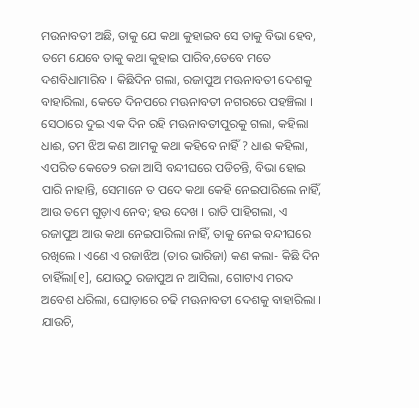ମଉନାବତୀ ଅଛି, ତାକୁ ଯେ କଥା କୁହାଇବ ସେ ତାକୁ ବିଭା ହେବ, ତମେ ଯେବେ ତାକୁ କଥା କୁହାଇ ପାରିବ,ତେବେ ମତେ ଦଶବିଧାମାରିବ । କିଛିଦିନ ଗଲା, ରଜାପୁଅ ମଊନାବତୀ ଦେଶକୁ ବାହାରିଲା, କେତେ ଦିନପରେ ମଊନାବତୀ ନଗରରେ ପହଞ୍ଚିଲା । ସେଠାରେ ଦୁଇ ଏକ ଦିନ ରହି ମଊନାବତୀପୁରକୁ ଗଲା, କହିଲା ଧାଈ, ତମ ଝିଅ କଣ ଆମକୁ କଥା କହିବେ ନାହିଁ ? ଧାଈ କହିଲା, ଏପରିତ କେତେ୨ ରଜା ଆସି ବନ୍ଦୀଘରେ ପଡିଚନ୍ତି, ବିଭା ହୋଇ ପାରି ନାହାନ୍ତି, ସେମାନେ ତ ପଦେ କଥା କେହି ନେଇପାରିଲେ ନାହିଁ, ଆଉ ତମେ ଗୁଡ଼ାଏ ନେବ; ହଉ ଦେଖ । ରାତି ପାହିଗଲା, ଏ ରଜାପୁଅ ଆଉ କଥା ନେଇପାରିଲା ନାହିଁ, ତାକୁ ନେଇ ବନ୍ଦୀଘରେ ରଖିଲେ । ଏଣେ ଏ ରଜାଝିଅ (ତାର ଭାରିଜା) କଣ କଲା- କିଛି ଦିନ ଚାହିଁଲା[୧], ଯୋଉଠୁ ରଜାପୁଅ ନ ଆସିଲା, ଗୋଟାଏ ମରଦ ଅବେଶ ଧରିଲା, ଘୋଡ଼ାରେ ଚଢି ମଊନାବତୀ ଦେଶକୁ ବାହାରିଲା । ଯାଉଚି,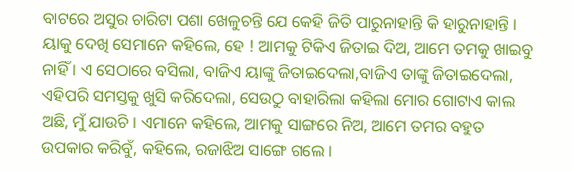ବାଟରେ ଅସୁର ଚାରିଟା ପଶା ଖେଳୁଚନ୍ତି ଯେ କେହି ଜିତି ପାରୁନାହାନ୍ତି କି ହାରୁନାହାନ୍ତି । ୟାକୁ ଦେଖି ସେମାନେ କହିଲେ, ହେ ! ଆମକୁ ଟିକିଏ ଜିତାଇ ଦିଅ, ଆମେ ତମକୁ ଖାଇବୁ ନାହିଁ । ଏ ସେଠାରେ ବସିଲା, ବାଜିଏ ୟାଙ୍କୁ ଜିତାଇଦେଲା,ବାଜିଏ ତାଙ୍କୁ ଜିତାଇଦେଲା, ଏହିପରି ସମସ୍ତକୁ ଖୁସି କରିଦେଲା, ସେଉଠୁ ବାହାରିଲା କହିଲା ମୋର ଗୋଟାଏ କାଲ ଅଛି, ମୁଁ ଯାଉଚି । ଏମାନେ କହିଲେ, ଆମକୁ ସାଙ୍ଗରେ ନିଅ, ଆମେ ତମର ବହୁତ ଉପକାର କରିବୁଁ, କହିଲେ, ରଜାଝିଅ ସାଙ୍ଗେ ଗଲେ ।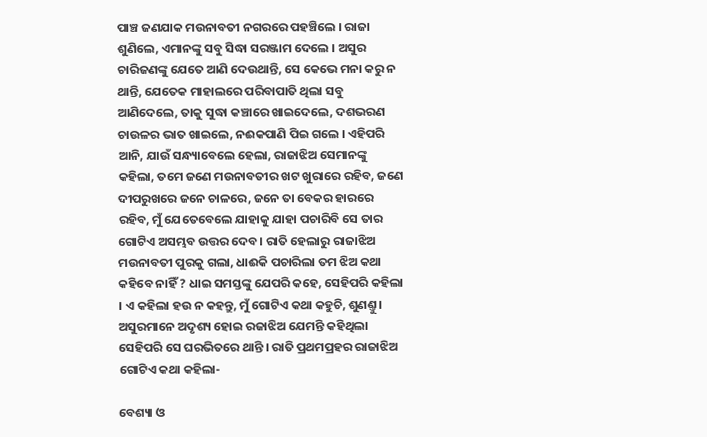ପାଞ୍ଚ ଜଣଯାକ ମଉନାବତୀ ନଗରରେ ପହଞ୍ଚିଲେ । ରାଜା ଶୁଣିଲେ, ଏମାନଙ୍କୁ ସବୁ ସିଦ୍ଧା ସରଞ୍ଜାମ ଦେଲେ । ଅସୁର ଚାରିଜଣଙ୍କୁ ଯେତେ ଆଣି ଦେଉଥାନ୍ତି, ସେ କେଭେ ମନା କରୁ ନ ଥାନ୍ତି, ଯେତେକ ମାହାଲରେ ପରିବାପାତି ଥିଲା ସବୁ ଆଣିଦେଲେ, ତାକୁ ସୁଦ୍ଧା କଞ୍ଚାରେ ଖାଇଦେଲେ, ଦଶଭରଣ ଚାଉଳର ଭାତ ଖାଇଲେ, ନଈକପାଣି ପିଇ ଗଲେ । ଏହିପରି ଆନି, ଯାଉଁ ସନ୍ଧ୍ୟାବେଲେ ହେଲା, ରାଜାଝିଅ ସେମାନଙ୍କୁ କହିଲା, ତମେ ଜଣେ ମଉନାବତୀର ଖଟ ଖୁରାରେ ରହିବ, ଜଣେ ଦୀପରୁଖରେ ଜନେ ଚାଳରେ, ଜନେ ତା ବେକର ହାରରେ ରହିବ, ମୁଁ ଯେତେବେଲେ ଯାହାକୁ ଯାହା ପଚାରିବି ସେ ତାର ଗୋଟିଏ ଅସମ୍ଭବ ଉତ୍ତର ଦେବ । ରାତି ହେଲାରୁ ରାଜାଝିଅ ମଉନାବତୀ ପୁରକୁ ଗଲା, ଧାଈକି ପଚାରିଲା ତମ ଝିଅ କଥା କହିବେ ନାହିଁ ? ଧାଇ ସମସ୍ତଙ୍କୁ ଯେପରି କହେ, ସେହିପରି କହିଲା । ଏ କହିଲା ହଉ ନ କହନ୍ତୁ, ମୁଁ ଗୋଟିଏ କଥା କହୁଚି, ଶୁଣଣ୍ତୁ । ଅସୁରମାନେ ଅଦୃଶ୍ୟ ହୋଇ ରଜାଝିଅ ଯେମନ୍ତି କହିଥିଲା ସେହିପରି ସେ ଘରଭିତରେ ଥାନ୍ତି । ରାତି ପ୍ରଥମପ୍ରହର ରାଜାଝିଅ ଗୋଟିଏ କଥା କହିଲା-

ବେଶ୍ୟା ଓ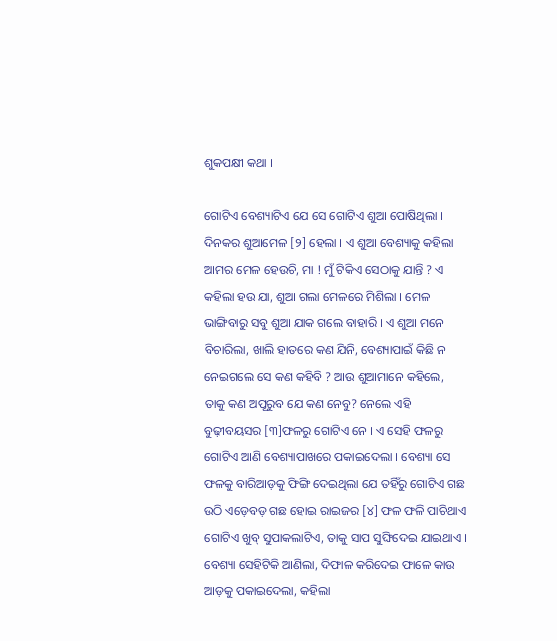ଶୁକପକ୍ଷୀ କଥା ।

ଗୋଟିଏ ବେଶ୍ୟାଟିଏ ଯେ ସେ ଗୋଟିଏ ଶୁଆ ପୋଷିଥିଲା । ଦିନକର ଶୁଆମେଳ [୨] ହେଲା । ଏ ଶୁଆ ବେଶ୍ୟାକୁ କହିଲା ଆମର ମେଳ ହେଉଚି, ମା ! ମୁଁ ଟିକିଏ ସେଠାକୁ ଯାନ୍ତି ? ଏ କ‌ହିଲା ହଉ ଯା, ଶୁଆ ଗଲା ମେଳରେ ମିଶିଲା । ମେଳ ଭାଙ୍ଗିବାରୁ ସବୁ ଶୁଆ ଯାକ ଗଲେ ବାହାରି । ଏ ଶୁଆ ମନେ ବିଚାରିଲା, ଖାଲି ହାତରେ କଣ ଯିନି, ବେଶ୍ୟାପାଇଁ କିଛି ନ ନେଇଗଲେ ସେ କଣ କ‌ହିବି ? ଆଉ ଶୁଆମାନେ କ‌ହିଲେ, ତାକୁ କଣ ଅପୂରୁବ ଯେ କଣ ନେବୁ? ନେଲେ ଏହି ବୁଢ଼ୀବୟସର [୩]ଫଳରୁ ଗୋଟିଏ ନେ । ଏ ସେହି ଫଳରୁ ଗୋଟିଏ ଆଣି ବେଶ୍ୟାପାଖରେ ପକାଇଦେଲା । ବେଶ୍ୟା ସେ ଫଳକୁ ବାରିଆଡ଼କୁ ଫିଙ୍ଗି ଦେଇଥିଲା ଯେ ତ‌ହିଁରୁ ଗୋଟିଏ ଗଛ ଉଠି ଏଡ଼େବଡ଼ ଗଛ ହୋଇ ରାଇଜର [୪] ଫଳ ଫଳି ପାଚିଥାଏ ଗୋଟିଏ ଖୁବ୍ ସୁପାକଲାଟିଏ, ତାକୁ ସାପ ସୁଙ୍ଘିଦେଇ ଯାଇଥାଏ । ବେଶ୍ୟା ସେହିଟିକି ଆଣିଲା, ଦିଫାଳ କରିଦେଇ ଫାଳେ କା‌ଉ ଆଡ଼କୁ ପକାଇଦେଲା, କ‌ହିଲା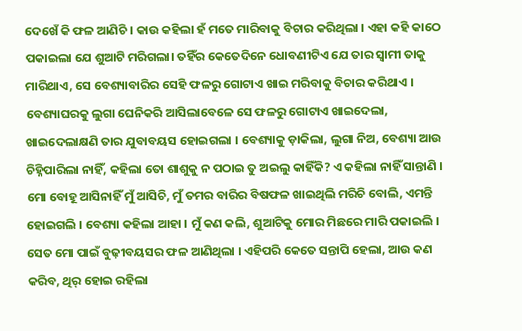ଦେଖେଁ କି ଫଳ ଆଣିଚି । କାଉ କ‌ହିଲା ହଁ ମତେ ମାରିବାକୁ ବିଚାର କରିଥିଲା । ଏହା କ‌ହି କାଠେ ପକାଇଲା ଯେ ଶୁଆଟି ମରିଗଲା। ତ‌ହିଁର କେତେଦିନେ ଧୋବଣୀଟିଏ ଯେ ତାର ସ୍ୱାମୀ ତାକୁ ମାରିଥାଏ, ସେ ବେଶ୍ୟାବାରିର ସେହି ଫଳରୁ ଗୋଟାଏ ଖାଇ ମରିବାକୁ ବିଚାର କରିଥାଏ । ବେଶ୍ୟାଘରକୁ ଲୁଗା ଘେନିକରି ଆସିଲାବେଳେ ସେ ଫଳରୁ ଗୋଟାଏ ଖାଇଦେଲା, ଖାଇଦେଲାକ୍ଷଣି ତାର ଯୁବାବୟସ ହୋଇଗଲା । ବେଶ୍ୟାକୁ ଡ଼ାକିଲା, ଲୁଗା ନିଅ, ବେଶ୍ୟା ଆଉ ଚିହ୍ନିପାରିଲା ନାହିଁ, କ‌ହିଲା ତୋ ଶାଶୁକୁ ନ ପଠାଇ ତୁ ଅଇଲୁ କାହିଁକି? ଏ କ‌ହିଲା ନାହିଁ ସାନ୍ତାଣି । ମୋ ବୋହୂ ଆସିନାହିଁ ମୁଁ ଆସିଚି, ମୁଁ ତମର ବାରିର ବିଷଫଳ ଖାଇଥିଲି ମରିଚି ବୋଲି, ଏମନ୍ତି ହୋଇଗଲି । ବେଶ୍ୟା କହିଲା ଆହା । ମୁଁ କଣ କଲି, ଶୁଆଟିକୁ ମୋର ମିଛରେ ମାରି ପକାଇଲି । ସେତ ମୋ ପାଇଁ ବୁଢ଼ୀବୟସର ଫଳ ଆଣିଥିଲା । ଏହିପରି କେତେ ସନ୍ତାପି ହେଲା, ଆଉ କଣ କରିବ, ଥିର୍ ହୋଇ ରହିଲା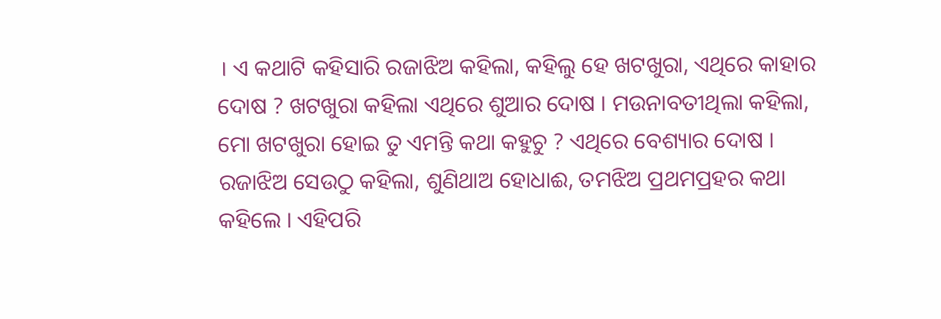। ଏ କଥାଟି କହିସାରି ରଜାଝିଅ କହିଲା, କହିଲୁ ହେ ଖଟଖୁରା, ଏଥିରେ କାହାର ଦୋଷ ? ଖଟଖୁରା କ‌ହିଲା ଏଥିରେ ଶୁଆର ଦୋଷ । ମଉନାବତୀଥିଲା କହିଲା, ମୋ ଖଟଖୁରା ହୋଇ ତୁ ଏମନ୍ତି କଥା କହୁଚୁ ? ଏଥିରେ ବେଶ୍ୟାର ଦୋଷ । ରଜାଝିଅ ସେଉଠୁ କହିଲା, ଶୁଣିଥାଅ ହୋଧାଈ, ତମଝିଅ ପ୍ରଥମପ୍ରହର କଥା କହିଲେ । ଏହିପରି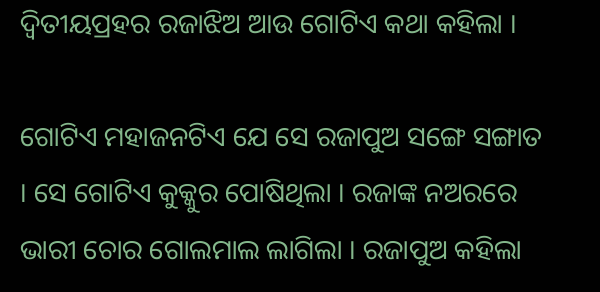ଦ୍ବିତୀୟପ୍ରହର ରଜାଝିଅ ଆଉ ଗୋଟିଏ କଥା କହିଲା ।

ଗୋଟିଏ ମହାଜନଟିଏ ଯେ ସେ ରଜାପୁଅ ସଙ୍ଗେ ସଙ୍ଗାତ । ସେ ଗୋଟିଏ କୁକ୍କୁର ପୋଷିଥିଲା । ରଜାଙ୍କ ନଅରରେ ଭାରୀ ଚୋ‌ର ଗୋଲମାଲ ଲାଗିଲା । ରଜାପୁଅ କ‌ହିଲା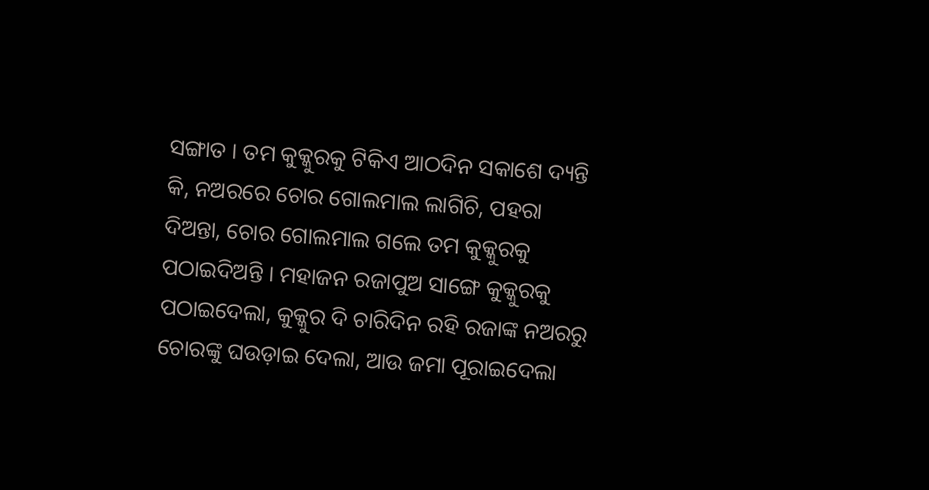ସଙ୍ଗାତ । ତମ କୁକ୍କୁରକୁ ଟିକିଏ ଆଠଦିନ ସକାଶେ ଦ୍ୟନ୍ତି କି, ନଅରରେ ଚୋର ଗୋଲମାଲ ଲାଗିଚି, ପ‌ହରା‌ ଦିଅନ୍ତା, ଚୋର ଗୋଲମାଲ ଗଲେ ତମ କୁକ୍କୁରକୁ ପଠାଇଦିଅନ୍ତି । ମହାଜନ ରଜାପୁଅ ସାଙ୍ଗେ କୁକ୍କୁରକୁ ପଠାଇଦେଲା, କୁକ୍କୁର ଦି ଚାରିଦିନ ରହି ରଜାଙ୍କ ନଅରରୁ ଚୋରଙ୍କୁ ଘଉଡ଼ାଇ ଦେଲା, ଆଉ ଜମା ପୂରାଇଦେଲା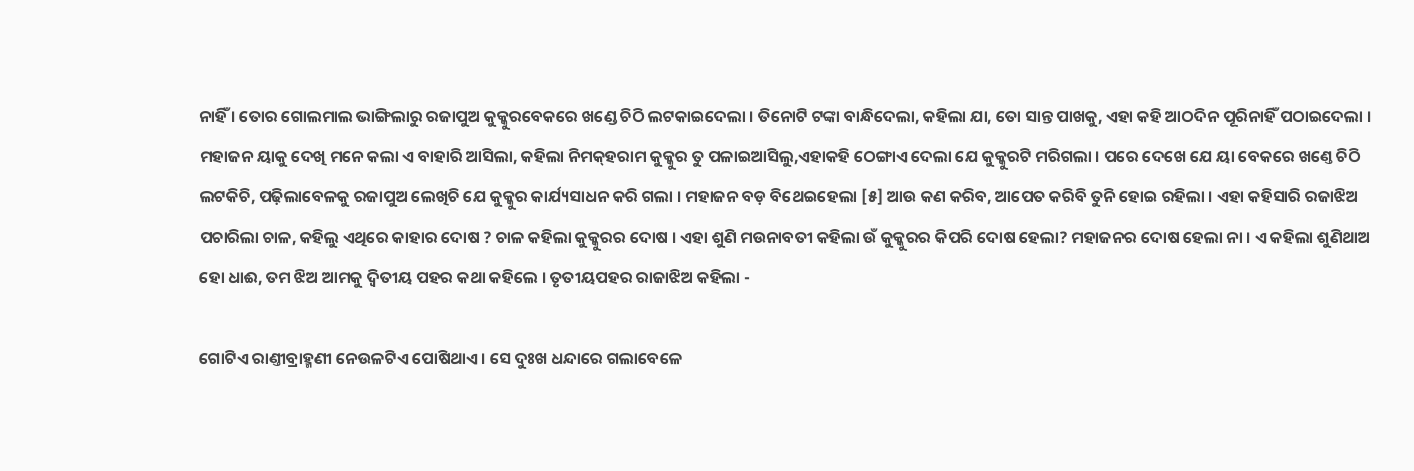ନାହିଁ । ତୋର ଗୋଲମାଲ ଭାଙ୍ଗିଲାରୁ ରଜାପୁଅ କୁକ୍କୁରବେକରେ ଖଣ୍ଡେ ଚିଠି ଲଟକାଇଦେଲା । ତିନୋଟି ଟଙ୍କା ବାନ୍ଧିଦେଲା, କହିଲା ଯା, ତୋ ସାନ୍ତ ପାଖକୁ, ଏହା କହି ଆଠଦିନ ପୂରିନାହିଁ ପଠାଇଦେଲା । ମହାଜନ ୟାକୁ ଦେଖି ମନେ କଲା ଏ ବାହାରି ଆସିଲା, କହିଲା ନିମକ୍‌ହରାମ କୁକ୍କୁର ତୁ ପଳାଇଆସିଲୁ,ଏହାକ‌ହି ଠେଙ୍ଗାଏ ଦେଲା ଯେ କୁକ୍କୁରଟି ମରିଗଲା । ପରେ ଦେଖେ ଯେ ୟା ବେକରେ ଖଣ୍ତେ ଚିଠି ଲଟକିଚି, ପଢ଼ିଲାବେଳକୁ ରଜାପୁଅ ଲେଖିଚି ଯେ କୁକ୍କୁର କାର୍ଯ୍ୟସାଧନ କରି ଗଲା । ମହାଜନ ବଡ଼ ବିଥେଇହେଲା [୫] ଆଉ କଣ କରିବ, ଆପେତ କରିବି ତୁନି ହୋଇ ରହିଲା । ଏହା କ‌ହିସାରି ରଜାଝିଅ ପଚାରିଲା ଚାଳ, କ‌ହିଲୁ ଏଥିରେ କାହାର ଦୋଷ ? ଚାଳ କ‌ହିଲା କୁକ୍କୁରର ଦୋଷ । ଏହା ଶୁଣି ମଉନାବତୀ କ‌ହିଲା ଉଁ କୁକ୍କୁରର କିପରି ଦୋଷ ହେଲା? ମହାଜ‌ନର ଦୋଷ ହେଲା ନା । ଏ କ‌ହିଲା ଶୁଣିଥାଅ ହୋ ଧାଈ, ତମ ଝିଅ ଆମକୁ ଦ୍ୱିତୀୟ ପ‌ହର କଥା କ‌ହିଲେ । ତୃତୀୟପ‌ହର ରାଜାଝିଅ କ‌ହିଲା -

ଗୋଟିଏ ରାଣ୍ତୀବ୍ରାହ୍ମଣୀ ନେଉଳଟିଏ ପୋଷିଥାଏ । ସେ ଦୁଃଖ ଧନ୍ଦାରେ ଗଲାବେଳେ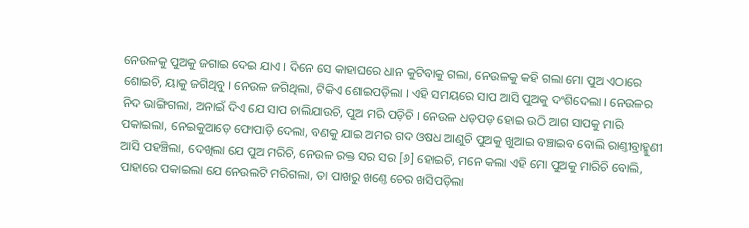ନେଉଳକୁ ପୁଅକୁ ଜଗାଇ ଦେଇ ଯାଏ । ଦିନେ ସେ କାହାଘରେ ଧାନ କୁଟିବାକୁ ଗଲା, ନେଉଳକୁ କ‌ହି ଗଲା ମୋ ପୁଅ ଏଠାରେ ଶୋଇଚି, ୟାକୁ ଜଗିଥିବୁ । ନେଉଳ ଜଗିଥିଲା, ଟିକିଏ ଶୋଇପଡ଼ିଲା । ଏହି ସ‌ମୟରେ ସାପ ଆସି ପୁଅକୁ ଦଂଶିଦେଲା । ନେଉଳର ନିଦ ଭାଙ୍ଗିଗଲା, ଅନାଇଁ ଦିଏ ଯେ ସାପ ଚାଲିଯାଉଚି, ପୁଅ ମରି ପଡ଼ିଚି । ନେଉଳ ଧଡ଼ପଡ଼ ହୋଇ ଉଠି ଆଗ ସାପକୁ ମାରି ପକାଇଲା, ନେଇକୁଆଡ଼େ ଫୋପାଡ଼ି ଦେଲା, ବଣକୁ ଯାଇ ଅମର ଗଦ ଓଷଧ ଆଣୁଚି ପୁଅକୁ ଖୁଆଇ ବଞ୍ଚାଇବ ବୋଲି ରାଣ୍ତୀବ୍ରାହ୍ମୁଣୀ ଆସି ପ‌ହଞ୍ଚିଲା, ଦେଖିଲା ଯେ ପୁଅ ମରିଚି, ନେଉଳ ରକ୍ତ ସର ସର [୬] ହୋଇଚି, ମନେ କଲା ଏହି ମୋ ପୁଅକୁ ମାରିଚି ବୋଲି, ପାହାରେ ପକାଇଲା ଯେ ନେଉଲଟି ମରିଗଲା, ତା ପାଖରୁ ଖଣ୍ତେ ଚେର ଖସିପଡ଼ିଲା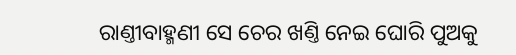ରାଣ୍ତୀବାହ୍ମଣୀ ସେ ଚେର ଖଣ୍ତି ନେଇ ଘୋରି ପୁଅକୁ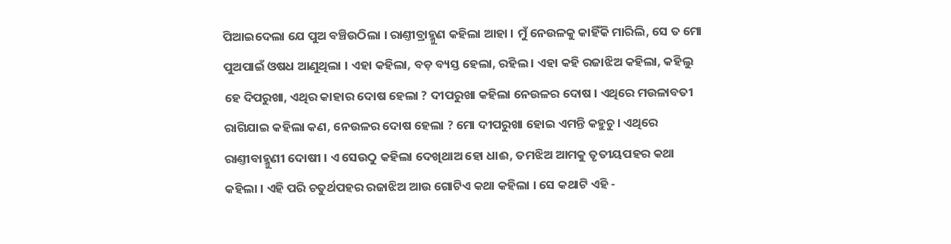ପିଆଇଦେଲା ଯେ ପୁଅ ବଞ୍ଚିଉଠିଲା । ରାଣ୍ତୀବ୍ରାହ୍ମୁଣ କ‌ହିଲା ଆହା । ମୁଁ ନେଉଳକୁ କାହିଁକି ମାରିଲି, ସେ ତ ମୋ ପୁଅପାଇଁ ଓଷଧ ଆଣୁଥିଲା । ଏହା କ‌ହିଲା, ବଡ଼ ବ୍ୟସ୍ତ ହେଲା, ରହିଲ । ଏହା କ‌ହି ରଜାଝିଅ କ‌ହିଲା, କ‌ହିଲୁ ହେ ଦିପରୁଖା, ଏଥିର କାହାର ଦୋଷ ହେଲା ? ଦୀପରୁଖା କ‌ହିଲା ନେଉଳର ଦୋଷ । ଏଥିରେ ମଉଳାବତୀ ରାଗିଯାଇ କ‌ହିଲା କଣ, ନେଉଳର ଦୋଷ ହେଲା ? ମୋ ଦୀପରୁଖା ହୋଇ ଏମନ୍ତି କ‌ହୁଚୁ । ଏଥିରେ ରାଣ୍ତୀବାହ୍ମୁଣୀ ଦୋଷୀ । ଏ ସେଉ‌ଠୁ କ‌ହିଲା ଦେଖିଥାଅ ହୋ ଧାଈ, ତମଝିଅ ଆମକୁ ତୃତୀୟପ‌ହର କଥା କ‌ହିଲା । ଏହି ପରି ଚତୁର୍ଥପ‌ହର ରଜାଝିଅ ଆଉ‌ ଗୋଟିଏ କ‌ଥା କ‌ହିଲା । ସେ କଥାଟି ଏହି -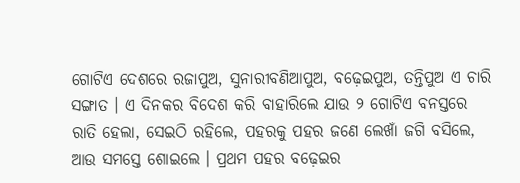ଗୋଟିଏ ଦେଶରେ ରଜାପୁଅ, ସୁନାରୀବଣିଆପୁଅ, ବଢ଼େଇପୁଅ, ତନ୍ତିପୁଅ ଏ ଚାରି ସଙ୍ଗାତ । ଏ ଦିନ‌କର ବିଦେଶ କରି ବାହାରିଲେ ଯାଉ ୨ ଗୋଟିଏ ବନସ୍ତରେ ରାତି ହେଲା, ସେଇଠି ରହିଲେ, ପ‌ହରକୁ ପ‌ହର ଜଣେ ଲେଖାଁ ଜଗି ବସିଲେ, ଆଉ ସମସ୍ତେ ଶୋଇଲେ । ପ୍ରଥମ ପ‌ହର ବଢ଼େଇର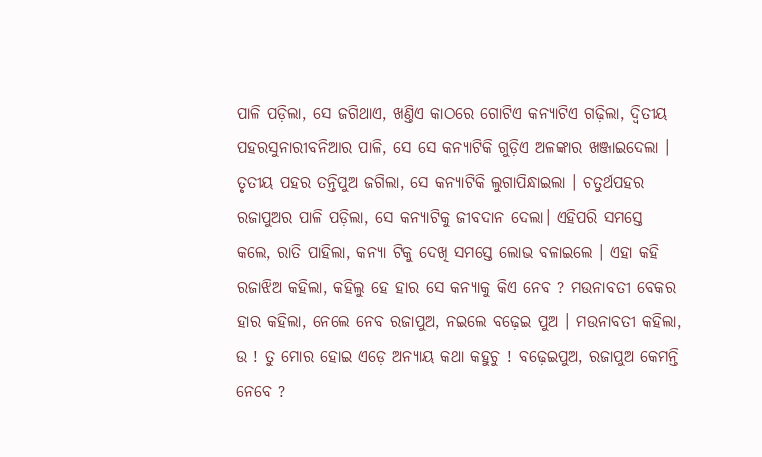ପାଳି ପଡ଼ିଲା, ସେ ଜଗିଥାଏ, ଖଣ୍ତିଏ କାଠରେ ଗୋଟିଏ କନ୍ୟାଟିଏ ଗଢ଼ିଲା, ଦ୍ୱିତୀୟ ପ‌ହରସୁନାରୀବନିଆର ପାଳି, ସେ ସେ କନ୍ୟାଟିକି ଗୁଡ଼ିଏ ଅଳଙ୍କାର ଖଞ୍ଜାଇଦେଲା । ତୃତୀୟ ପ‌ହର ତନ୍ତିପୁଅ ଜଗିଲା, ସେ କନ୍ୟାଟିକି ଲୁଗାପିନ୍ଧାଇଲା । ଚତୁର୍ଥପ‌ହର ରଜାପୁଅର ପାଳି ପଡ଼ିଲା, ସେ କନ୍ୟାଟିକୁ ଜୀବଦାନ ଦେଲା। ଏହିପରି ସମସ୍ତେ କଲେ, ରାତି ପାହିଲା, କନ୍ୟା ଟିକୁ ଦେଖି ସମସ୍ତେ ଲୋଭ ବଳାଇଲେ । ଏହା କହି ରଜାଝିଅ କହିଲା, କହିଲୁ ହେ ହାର ସେ କନ୍ୟାକୁ କିଏ ନେବ ? ମଉନାବତୀ ବେକର ହାର କହିଲା, ନେଲେ ନେବ ରଜାପୁଅ, ନଇଲେ ବଢ଼େଇ ପୁଅ । ମଉନାବତୀ କହିଲା, ଉ ! ତୁ ମୋର ହୋଇ ଏଡ଼େ ଅନ୍ୟାୟ କଥା କହୁଚୁ ! ବଢ଼େଇପୁଅ, ରଜାପୁଅ କେମନ୍ତି ନେବେ ?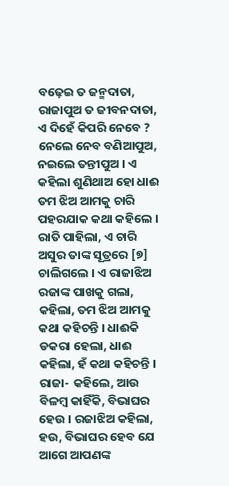ବଢ଼େଇ ତ ଜନ୍ମଦାତା, ରାଜାପୁଅ ତ ଜୀବନଦାତା, ଏ ଦିହେଁ କିପରି ନେବେ ? ନେଲେ ନେବ ବଣିଆପୁଅ, ନଇଲେ ତନ୍ତୀପୁଅ । ଏ କହିଲା ଶୁଣିଥାଅ ହୋ ଧାଈ ତମ ଝିଅ ଆମକୁ ଚାରି ପହରଯାକ କଥା କହିଲେ । ରାତି ପାହିଲା, ଏ ଚାରି ଅସୁର ତାଙ୍କ ସୂତ୍ରରେ [୭] ଚାଲିଗଲେ । ଏ ରାଜାଝିଅ ରଜାଙ୍କ ପାଖକୁ ଗଲା, କହିଲା, ତମ ଝିଅ ଆମକୁ କଥା କହିଚନ୍ତି । ଧାଈକି ଡକରା ହେଲା, ଧାଈ କହିଲା, ହଁ କଥା କହିଚନ୍ତି । ରାଜା- କହିଲେ, ଆଉ ବିଳମ୍ବ କାହିଁକି, ବିଭାଘର ହେଉ । ରଜାଝିଅ କହିଲା, ହଉ, ବିଭାଘର ହେବ ଯେ ଆଗେ ଆପଣଙ୍କ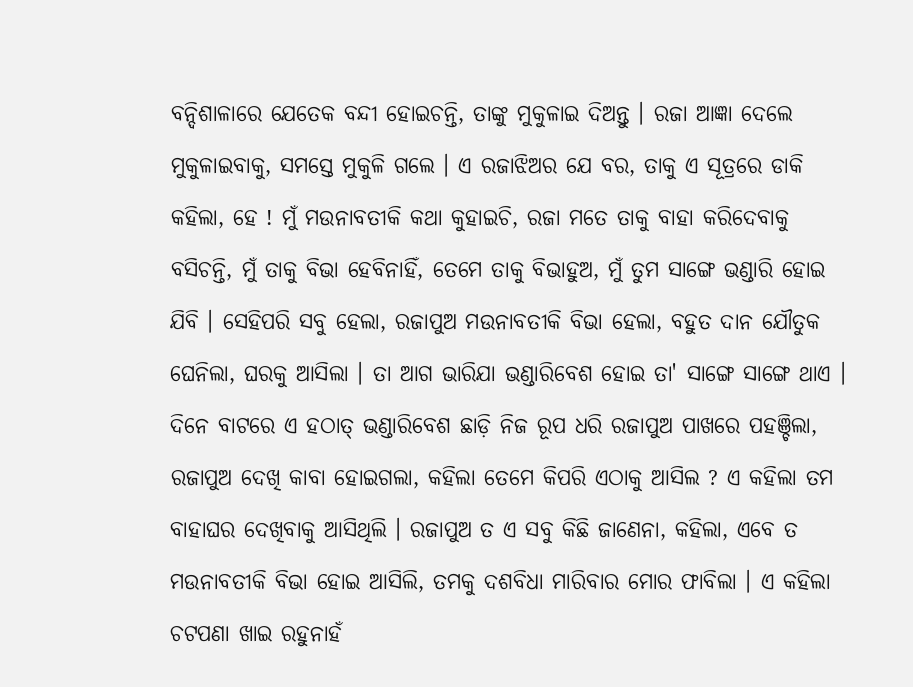ବନ୍ଦିଶାଳାରେ ଯେତେକ ବନ୍ଦୀ ହୋଇଚନ୍ତି, ତାଙ୍କୁ ମୁକୁଳାଇ ଦିଅନ୍ତୁ । ରଜା ଆଜ୍ଞା ଦେଲେ ମୁକୁଳାଇବାକୁ, ସମସ୍ତେ ମୁକୁଳି ଗଲେ । ଏ ରଜାଝିଅର ଯେ ବର, ତାକୁ ଏ ସୂତ୍ରରେ ଡାକି କହିଲା, ହେ ! ମୁଁ ମଉନାବତୀକି କଥା କୁହାଇଚି, ରଜା ମତେ ତାକୁ ବାହା କରିଦେବାକୁ ବସିଚନ୍ତି, ମୁଁ ତାକୁ ବିଭା ହେବିନାହିଁ, ତେମେ ତାକୁ ବିଭାହୁଅ, ମୁଁ ତୁମ ସାଙ୍ଗେ ଭଣ୍ଡାରି ହୋଇ ଯିବି । ସେହିପରି ସବୁ ହେଲା, ରଜାପୁଅ ମଉନାବତୀକି ବିଭା ହେଲା, ବହୁତ ଦାନ ଯୌତୁକ ଘେନିଲା, ଘରକୁ ଆସିଲା । ତା ଆଗ ଭାରିଯା ଭଣ୍ଡାରିବେଶ ହୋଇ ତା' ସାଙ୍ଗେ ସାଙ୍ଗେ ଥାଏ । ଦିନେ ବାଟରେ ଏ ହଠାତ୍ ଭଣ୍ଡାରିବେଶ ଛାଡ଼ି ନିଜ ରୂପ ଧରି ରଜାପୁଅ ପାଖରେ ପହଞ୍ଚିଲା, ରଜାପୁଅ ଦେଖି କାବା ହୋଇଗଲା, କହିଲା ତେମେ କିପରି ଏଠାକୁ ଆସିଲ ? ଏ କହିଲା ତମ ବାହାଘର ଦେଖିବାକୁ ଆସିଥିଲି । ରଜାପୁଅ ତ ଏ ସବୁ କିଛି ଜାଣେନା, କହିଲା, ଏବେ ତ ମଉନାବତୀକି ବିଭା ହୋଇ ଆସିଲି, ତମକୁ ଦଶବିଧା ମାରିବାର ମୋର ଫାବିଲା । ଏ କହିଲା ଚଟପଣା ଖାଇ ରହୁନାହଁ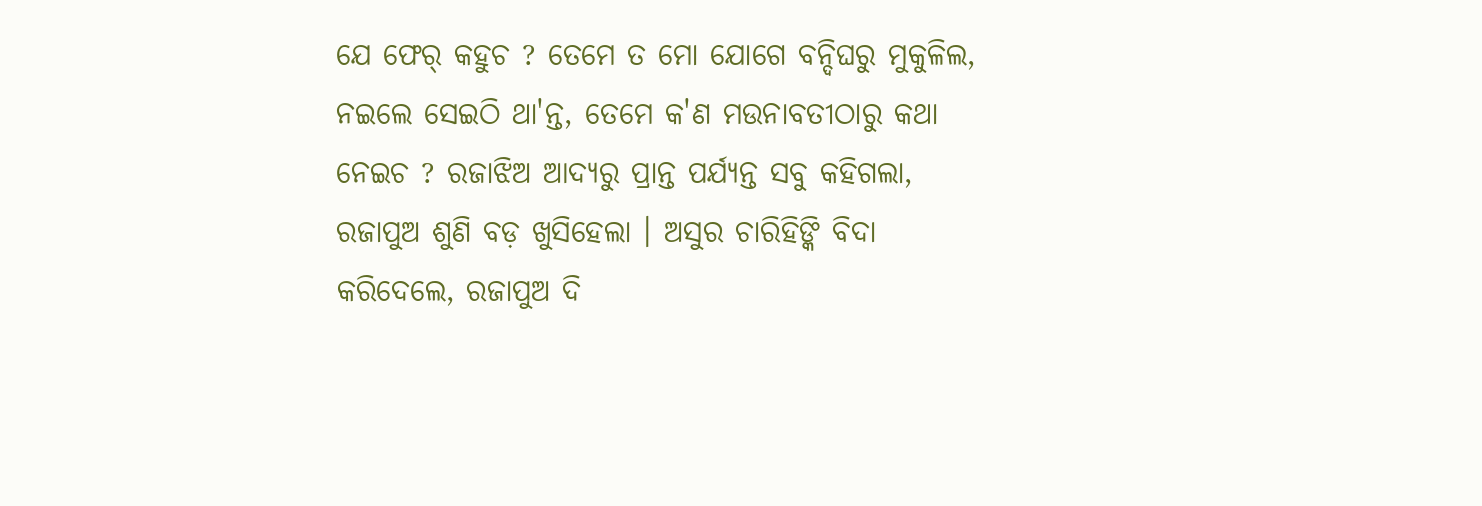ଯେ ଫେର୍ କହୁଚ ? ତେମେ ତ ମୋ ଯୋଗେ ବନ୍ଦିଘରୁ ମୁକୁଳିଲ, ନଇଲେ ସେଇଠି ଥା'ନ୍ତ, ତେମେ କ'ଣ ମଉନାବତୀଠାରୁ କଥା ନେଇଚ ? ରଜାଝିଅ ଆଦ୍ୟରୁ ପ୍ରାନ୍ତ ପର୍ଯ୍ୟନ୍ତ ସବୁ କହିଗଲା, ରଜାପୁଅ ଶୁଣି ବଡ଼ ଖୁସିହେଲା । ଅସୁର ଚାରିହିଙ୍କି ବିଦା କରିଦେଲେ, ରଜାପୁଅ ଦି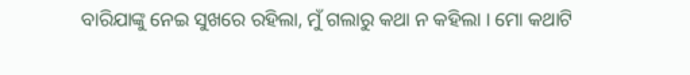ବାରିଯାଙ୍କୁ ନେଇ ସୁଖରେ ରହିଲା, ମୁଁ ଗଲାରୁ କଥା ନ କହିଲା । ମୋ କଥାଟି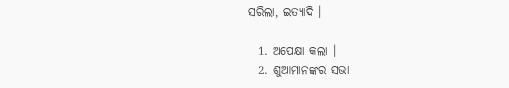ସରିଲା, ଇତ୍ୟାଦି ।

  1. ଅପେକ୍ଷା କଲା ।
  2. ଶୁଆମାନଙ୍କର ସଭା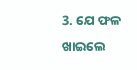3. ଯେ ଫଳ ଖାଇଲେ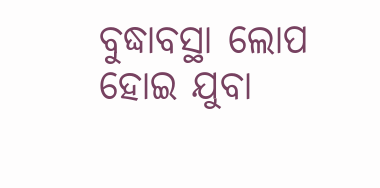ବୁଦ୍ଧାବସ୍ଥା ଲୋପ ହୋଇ ଯୁବା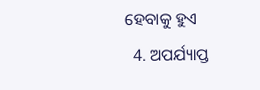ହେବାକୁ ହୁଏ
  4. ଅପର୍ଯ୍ୟାପ୍ତ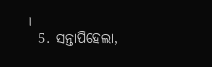।
  5. ସନ୍ତାପିହେଲା,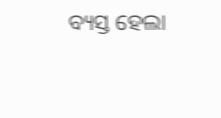ବ୍ୟସ୍ତ ହେଲା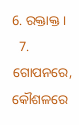6. ରକ୍ତାକ୍ତ ।
  7. ଗୋପନରେ, କୌଶଳରେ